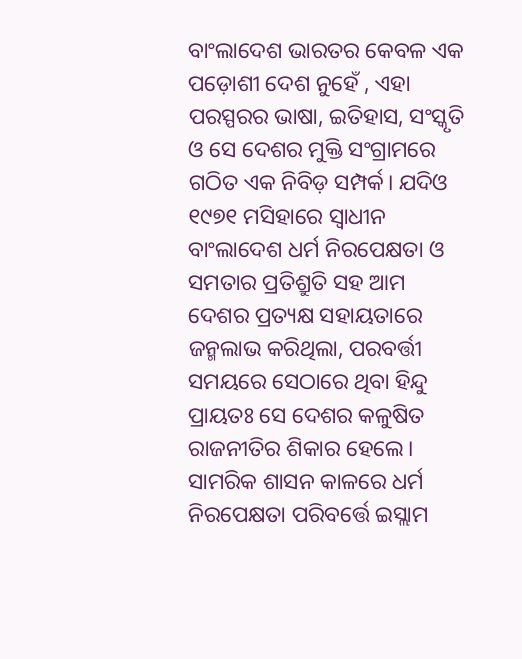ବାଂଲାଦେଶ ଭାରତର କେବଳ ଏକ ପଡ଼ୋଶୀ ଦେଶ ନୁହେଁ , ଏହା ପରସ୍ପରର ଭାଷା, ଇତିହାସ, ସଂସ୍କୃତି ଓ ସେ ଦେଶର ମୁକ୍ତି ସଂଗ୍ରାମରେ ଗଠିତ ଏକ ନିବିଡ଼ ସମ୍ପର୍କ। ଯଦିଓ ୧୯୭୧ ମସିହାରେ ସ୍ବାଧୀନ ବାଂଲାଦେଶ ଧର୍ମ ନିରପେକ୍ଷତା ଓ ସମତାର ପ୍ରତିଶ୍ରୁତି ସହ ଆମ ଦେଶର ପ୍ରତ୍ୟକ୍ଷ ସହାୟତାରେ ଜନ୍ମଲାଭ କରିଥିଲା, ପରବର୍ତ୍ତୀ ସମୟରେ ସେଠାରେ ଥିବା ହିନ୍ଦୁ ପ୍ରାୟତଃ ସେ ଦେଶର କଳୁଷିତ ରାଜନୀତିର ଶିକାର ହେଲେ। ସାମରିକ ଶାସନ କାଳରେ ଧର୍ମ ନିରପେକ୍ଷତା ପରିବର୍ତ୍ତେ ଇସ୍ଲାମ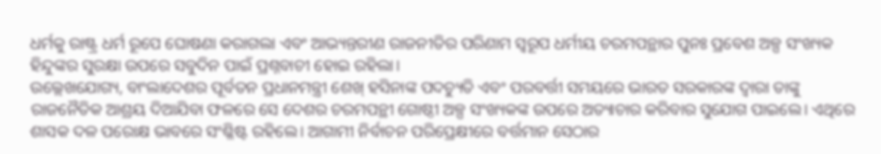ଧର୍ମକୁ ରାଷ୍ଟ୍ର ଧର୍ମ ରୂପେ ଘୋଷଣା କରାଗଲା ଏବଂ ଆଭ୍ୟନ୍ତରୀଣ ରାଜନୀତିର ପରିଣାମ ସ୍ବରୂପ ଧର୍ମୀୟ ଚରମପନ୍ଥାର ପୁନଃ ପ୍ରବେଶ ଅଳ୍ପ ସଂଖ୍ୟକ ହିନ୍ଦୁଙ୍କର ସୁରକ୍ଷା ଉପରେ ସବୁଦିନ ପାଇଁ ପ୍ରଶ୍ନବାଚୀ ହୋଇ ରହିଲା।
ଉଲ୍ଲେଖଯୋଗ୍ୟ, ବାଂଲାଦେଶର ପୂର୍ବତନ ପ୍ରଧାନମନ୍ତ୍ରୀ ଶେଖ୍ ହସିନାଙ୍କ ପଦଚ୍ୟୁତି ଏବଂ ପରବର୍ତ୍ତୀ ସମୟରେ ଭାରତ ସରକାରଙ୍କ ଦ୍ୱାରା ତାଙ୍କୁ ରାଜନୈତିକ ଆଶ୍ରୟ ଦିଆଯିବା ଫଳରେ ସେ ଦେଶର ଚରମପନ୍ଥୀ ଗୋଷ୍ଠୀ ଅଳ୍ପ ସଂଖ୍ୟକଙ୍କ ଉପରେ ଅତ୍ୟାଚାର କରିବାର ସୁଯୋଗ ପାଇଲେ। ଏଥିରେ ଶାସକ ଦଳ ପରୋକ୍ଷ ଭାବରେ ସଂଶ୍ଳିଷ୍ଟ ରହିଲେ। ଆଗାମୀ ନିର୍ବାଚନ ପରିପ୍ରେକ୍ଷୀରେ ବର୍ତ୍ତମାନ ସେଠାର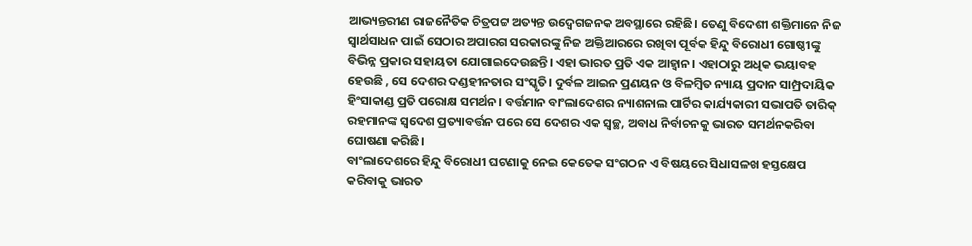ଆଭ୍ୟନ୍ତରୀଣ ରାଜନୈତିକ ଚିତ୍ରପଟ୍ଟ ଅତ୍ୟନ୍ତ ଉଦ୍ବେଗଜନକ ଅବସ୍ଥାରେ ରହିଛି। ତେଣୁ ବିଦେଶୀ ଶକ୍ତିମାନେ ନିଜ ସ୍ବାର୍ଥସାଧନ ପାଇଁ ସେଠାର ଅପାରଗ ସରକାରଙ୍କୁ ନିଜ ଅକ୍ତିଆରରେ ରଖିବା ପୂର୍ବକ ହିନ୍ଦୁ ବିରୋଧୀ ଗୋଷ୍ଠୀଙ୍କୁ ବିଭିନ୍ନ ପ୍ରକାର ସହାୟତା ଯୋଗାଇଦେଉଛନ୍ତି। ଏହା ଭାରତ ପ୍ରତି ଏକ ଆହ୍ବାନ। ଏହାଠାରୁ ଅଧିକ ଭୟାବହ ହେଉଛି , ସେ ଦେଶର ଦଣ୍ଡହୀନତାର ସଂସ୍କୃତି। ଦୁର୍ବଳ ଆଇନ ପ୍ରଣୟନ ଓ ବିଳମ୍ବିତ ନ୍ୟାୟ ପ୍ରଦାନ ସାମ୍ପ୍ରଦାୟିକ ହିଂସାକାଣ୍ଡ ପ୍ରତି ପରୋକ୍ଷ ସମର୍ଥନ। ବର୍ତ୍ତମାନ ବାଂଲାଦେଶର ନ୍ୟାଶନାଲ ପାର୍ଟିର କାର୍ଯ୍ୟକାରୀ ସଭାପତି ତାରିକ୍ ରହମାନଙ୍କ ସ୍ବଦେଶ ପ୍ରତ୍ୟାବର୍ତ୍ତନ ପରେ ସେ ଦେଶର ଏକ ସ୍ବଚ୍ଛ, ଅବାଧ ନିର୍ବାଚନକୁ ଭାରତ ସମର୍ଥନକରିବା ଘୋଷଣା କରିଛି।
ବାଂଲାଦେଶରେ ହିନ୍ଦୁ ବିରୋଧୀ ଘଟଣାକୁ ନେଇ କେତେକ ସଂଗଠନ ଏ ବିଷୟରେ ସିଧାସଳଖ ହସ୍ତକ୍ଷେପ କରିବାକୁ ଭାରତ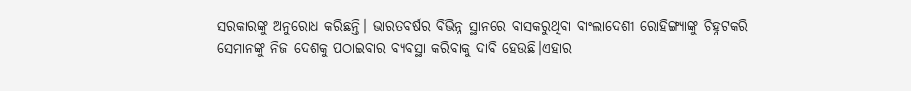ସରକାରଙ୍କୁ ଅନୁରୋଧ କରିଛନ୍ତି। ଭାରତବର୍ଷର ବିଭିନ୍ନ ସ୍ଥାନରେ ବାସକରୁଥିବା ବାଂଲାଦେଶୀ ରୋହିଙ୍ଗ୍ୟାଙ୍କୁ ଚିହ୍ନଟକରି ସେମାନଙ୍କୁ ନିଜ ଦେଶକୁ ପଠାଇବାର ବ୍ୟବସ୍ଥା କରିବାକୁ ଦାବି ହେଉଛି।ଏହାର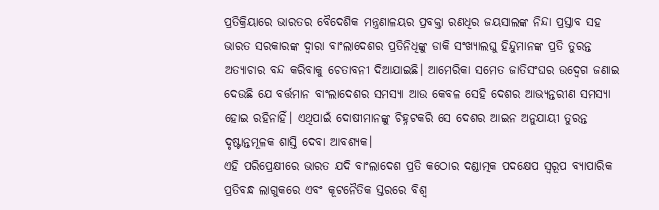ପ୍ରତିକ୍ରିୟାରେ ଭାରତର ବୈଦେଶିକ ମନ୍ତ୍ରଣାଳୟର ପ୍ରବକ୍ତା ରଣଧିର ଜୟସାଲଙ୍କ ନିନ୍ଦା ପ୍ରସ୍ତାବ ସହ ଭାରତ ସରକାରଙ୍କ ଦ୍ୱାରା ବାଂଲାଦେଶର ପ୍ରତିନିଧିଙ୍କୁ ଡାକି ସଂଖ୍ୟାଲଘୁ ହିନ୍ଦୁମାନଙ୍କ ପ୍ରତି ତୁରନ୍ତ ଅତ୍ୟାଚାର ବନ୍ଦ କରିବାକୁ ଚେତାବନୀ ଦିଆଯାଇଛି। ଆମେରିକା ସମେତ ଜାତିସଂଘର ଉଦ୍ବେଗ ଜଣାଇ ଦେଉଛି ଯେ ବର୍ତ୍ତମାନ ବାଂଲାଦେଶର ସମସ୍ୟା ଆଉ କେବଳ ସେହି ଦେଶର ଆଭ୍ୟନ୍ତରୀଣ ସମସ୍ୟା ହୋଇ ରହିନାହିଁ। ଏଥିପାଇଁ ଦୋଷୀମାନଙ୍କୁ ଚିହ୍ନଟକରି ସେ ଦେଶର ଆଇନ ଅନୁଯାୟୀ ତୁରନ୍ତ ଦୃଷ୍ଟାନ୍ତମୂଳକ ଶାସ୍ତି ଦେବା ଆବଶ୍ୟକ।
ଏହି ପରିପ୍ରେକ୍ଷୀରେ ଭାରତ ଯଦି ବାଂଲାଦେଶ ପ୍ରତି କଠୋର ଦଣ୍ଡାତ୍ମକ ପଦକ୍ଷେପ ସ୍ବରୂପ ବ୍ୟାପାରିକ ପ୍ରତିବନ୍ଧ ଲାଗୁକରେ ଏବଂ କୂଟନୈତିକ ସ୍ତରରେ ବିଶ୍ୱ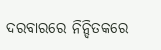ଦରବାରରେ ନିନ୍ଦିତକରେ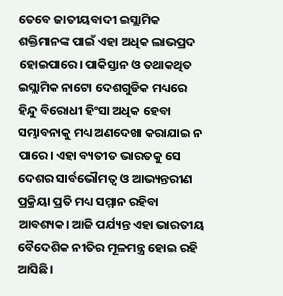ତେବେ ଜାତୀୟବାଦୀ ଇସ୍ଲାମିକ ଶକ୍ତିମାନଙ୍କ ପାଇଁ ଏହା ଅଧିକ ଲାଭପ୍ରଦ ହୋଇପାରେ। ପାକିସ୍ତାନ ଓ ତଥାକଥିତ ଇସ୍ଲାମିକ ନାଟୋ ଦେଶଗୁଡିକ ମଧ୍ୟରେ ହିନ୍ଦୁ ବିରୋଧୀ ହିଂସା ଅଧିକ ହେବା ସମ୍ଭାବନାକୁ ମଧ୍ୟ ଅଣଦେଖା କରାଯାଇ ନ ପାରେ। ଏହା ବ୍ୟତୀତ ଭାରତକୁ ସେ ଦେଶର ସାର୍ବଭୌମତ୍ୱ ଓ ଆଭ୍ୟନ୍ତରୀଣ ପ୍ରକ୍ରିୟା ପ୍ରତି ମଧ୍ୟ ସମ୍ମାନ ରହିବା ଆବଶ୍ୟକ। ଆଜି ପର୍ଯ୍ୟନ୍ତ ଏହା ଭାରତୀୟ ବୈଦେଶିକ ନୀତିର ମୂଳମନ୍ତ୍ର ହୋଇ ରହି ଆସିଛି।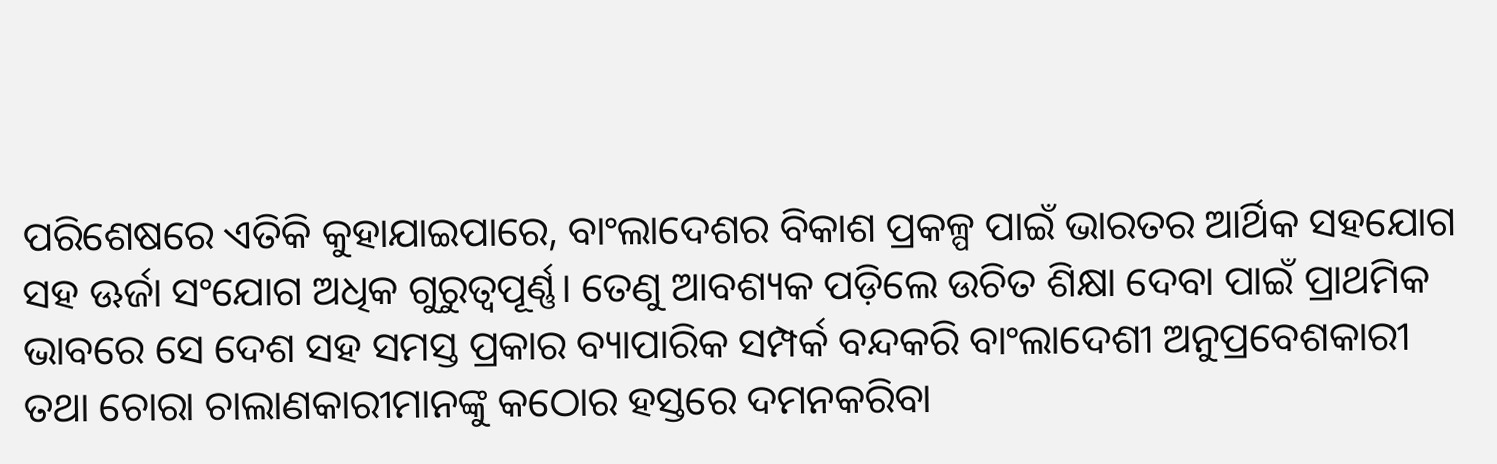ପରିଶେଷରେ ଏତିକି କୁହାଯାଇପାରେ, ବାଂଲାଦେଶର ବିକାଶ ପ୍ରକଳ୍ପ ପାଇଁ ଭାରତର ଆର୍ଥିକ ସହଯୋଗ ସହ ଊର୍ଜା ସଂଯୋଗ ଅଧିକ ଗୁରୁତ୍ୱପୂର୍ଣ୍ଣ। ତେଣୁ ଆବଶ୍ୟକ ପଡ଼ିଲେ ଉଚିତ ଶିକ୍ଷା ଦେବା ପାଇଁ ପ୍ରାଥମିକ ଭାବରେ ସେ ଦେଶ ସହ ସମସ୍ତ ପ୍ରକାର ବ୍ୟାପାରିକ ସମ୍ପର୍କ ବନ୍ଦକରି ବାଂଲାଦେଶୀ ଅନୁପ୍ରବେଶକାରୀ ତଥା ଚୋରା ଚାଲାଣକାରୀମାନଙ୍କୁ କଠୋର ହସ୍ତରେ ଦମନକରିବା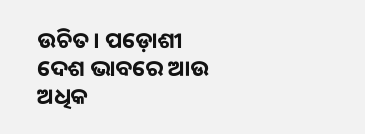ଉଚିତ। ପଡ଼ୋଶୀ ଦେଶ ଭାବରେ ଆଉ ଅଧିକ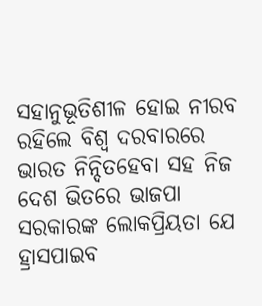ସହାନୁଭୂତିଶୀଳ ହୋଇ ନୀରବ ରହିଲେ ବିଶ୍ୱ ଦରବାରରେ ଭାରତ ନିନ୍ଦିତହେବା ସହ ନିଜ ଦେଶ ଭିତରେ ଭାଜପା ସରକାରଙ୍କ ଲୋକପ୍ରିୟତା ଯେ ହ୍ରାସପାଇବ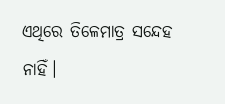ଏଥିରେ ତିଳେମାତ୍ର ସନ୍ଦେହ ନାହିଁ।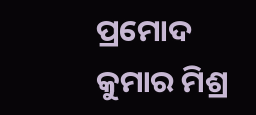ପ୍ରମୋଦ କୁମାର ମିଶ୍ର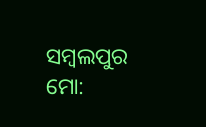ସମ୍ବଲପୁର
ମୋ: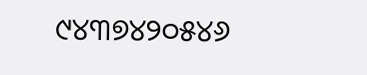୯୪୩୭୪୨୦୫୪୬